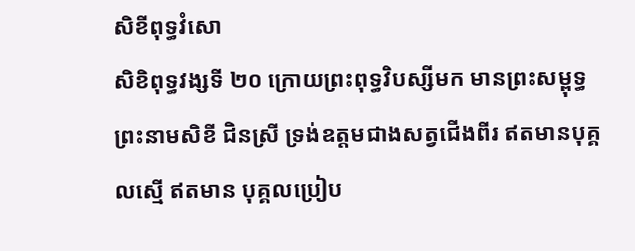សិខីពុទ្ធវំសោ
សិខិពុទ្ធវង្សទី ២០ ក្រោយព្រះពុទ្ធវិបស្សីមក មានព្រះសម្ពុទ្ធព្រះនាមសិខី ជិនស្រី ទ្រង់ឧត្តមជាងសត្វជើងពីរ ឥតមានបុគ្គលស្មើ ឥតមាន បុគ្គលប្រៀប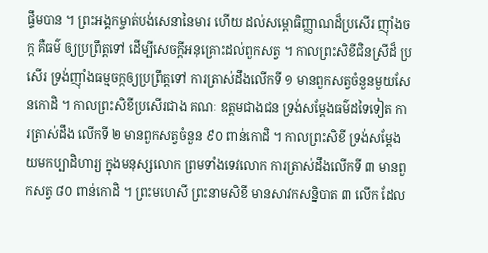ផ្ទឹមបាន ។ ព្រះអង្គកម្ចាត់បង់សេនានៃមារ ហើយ ដល់សម្ពោធិញ្ញាណដ៏ប្រសើរ ញ៉ាំងចក្ក គឺធម៌ ឲ្យប្រព្រឹត្តទៅ ដើម្បីសេចក្តីអនុគ្រោះដល់ពួកសត្វ ។ កាលព្រះសិខីជិនស្រីដ៏ ប្រសើរ ទ្រង់ញ៉ាំងធម្មចក្កឲ្យប្រព្រឹត្តទៅ ការត្រាស់ដឹងលើកទី ១ មានពួកសត្វចំនួនមួយសែនកោដិ ។ កាលព្រះសិខីប្រសើរជាង គណៈ ឧត្តមជាងជន ទ្រង់សម្តែងធម៌ដទៃទៀត ការត្រាស់ដឹង លើកទី ២ មានពួកសត្វចំនួន ៩០ ពាន់កោដិ ។ កាលព្រះសិខី ទ្រង់សម្តែងយមកប្បាដិហារ្យ ក្នុងមនុស្សលោក ព្រមទាំងទេវលោក ការត្រាស់ដឹងលើកទី ៣ មានពួកសត្វ ៨០ ពាន់កោដិ ។ ព្រះមហេសី ព្រះនាមសិខី មានសាវកសន្និបាត ៣ លើក ដែល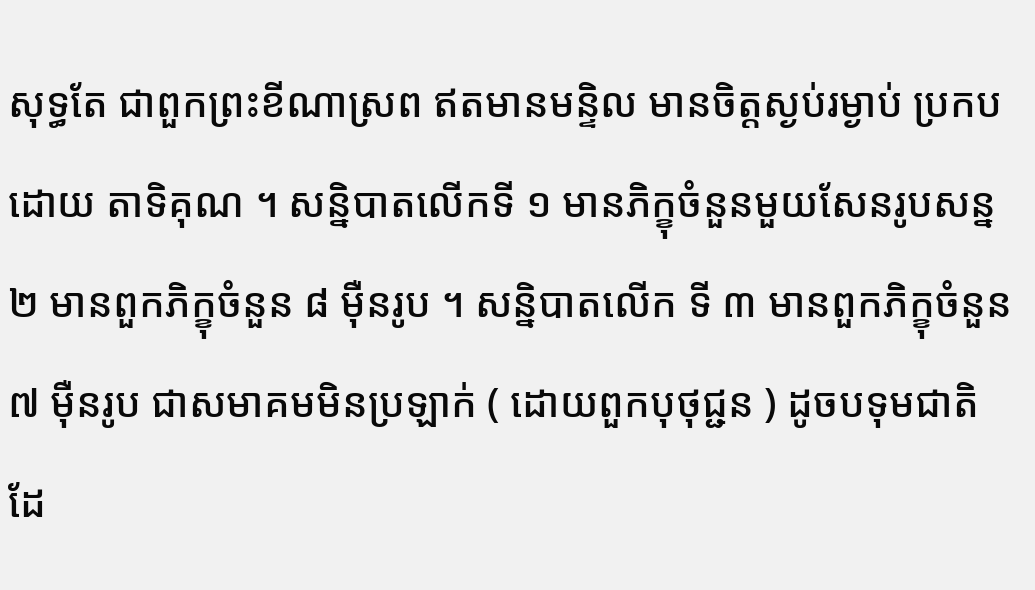សុទ្ធតែ ជាពួកព្រះខីណាស្រព ឥតមានមន្ទិល មានចិត្តស្ងប់រម្ងាប់ ប្រកបដោយ តាទិគុណ ។ សន្និបាតលើកទី ១ មានភិក្ខុចំនួនមួយសែនរូបសន្ន ២ មានពួកភិក្ខុចំនួន ៨ ម៉ឺនរូប ។ សន្និបាតលើក ទី ៣ មានពួកភិក្ខុចំនួន ៧ ម៉ឺនរូប ជាសមាគមមិនប្រឡាក់ ( ដោយពួកបុថុជ្ជន ) ដូចបទុមជាតិ ដែ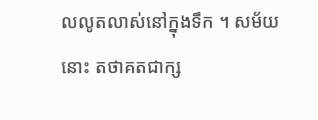លលូតលាស់នៅក្នុងទឹក ។ សម័យនោះ តថាគតជាក្ស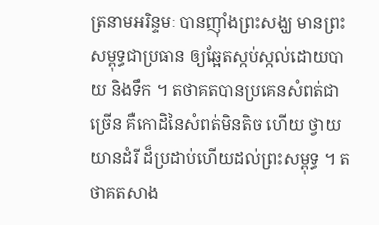ត្រនាមអរិន្ទមៈ បានញ៉ាំងព្រះសង្ឃ មានព្រះសម្ពុទ្ធជាប្រធាន ឲ្យឆ្អែតស្កប់ស្កល់ដោយបាយ និងទឹក ។ តថាគតបានប្រគេនសំពត់ជាច្រើន គឺកោដិនៃសំពត់មិនតិច ហើយ ថ្វាយយានដំរី ដ៏ប្រដាប់ហើយដល់ព្រះសម្ពុទ្ធ ។ តថាគតសាង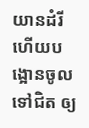យានដំរី ហើយបង្អោនចូលទៅជិត ឲ្យ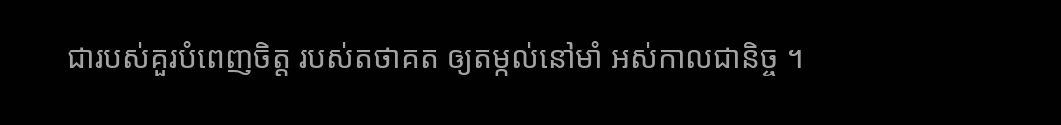ជារបស់គួរបំពេញចិត្ត របស់តថាគត ឲ្យតម្កល់នៅមាំ អស់កាលជានិច្ច ។